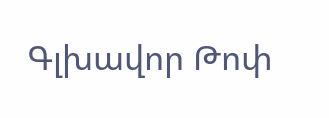Գլխավոր Թոփ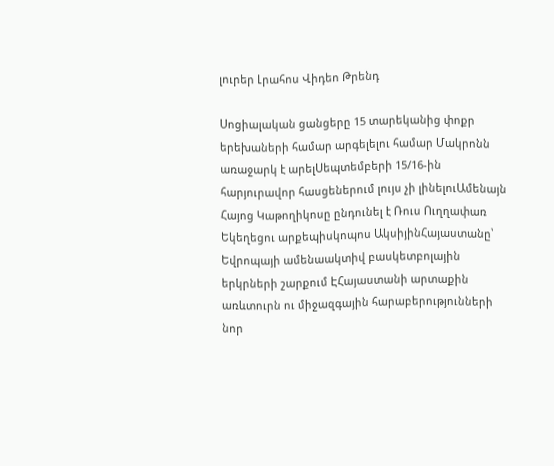լուրեր Լրահոս Վիդեո Թրենդ

Սոցիալական ցանցերը 15 տարեկանից փոքր երեխաների համար արգելելու համար Մակրոնն առաջարկ է արելՍեպտեմբերի 15/16-ին հարյուրավոր հասցեներում լույս չի լինելուԱմենայն Հայոց Կաթողիկոսը ընդունել է Ռուս Ուղղափառ Եկեղեցու արքեպիսկոպոս ԱկսիյինՀայաստանը՝ Եվրոպայի ամենաակտիվ բասկետբոլային երկրների շարքում ԷՀայաստանի արտաքին առևտուրն ու միջազգային հարաբերությունների նոր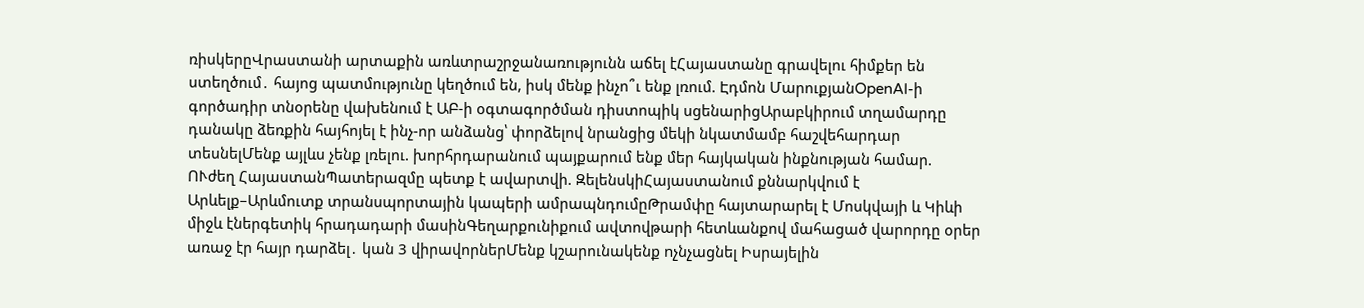ռիսկերըՎրաստանի արտաքին առևտրաշրջանառությունն աճել էՀայաստանը գրավելու հիմքեր են ստեղծում․ հայոց պատմությունը կեղծում են, իսկ մենք ինչո՞ւ ենք լռում. Էդմոն ՄարուքյանOpenAI-ի գործադիր տնօրենը վախենում է ԱԲ-ի օգտագործման դիստոպիկ սցենարիցԱրաբկիրում տղամարդը դանակը ձեռքին հայհոյել է ինչ-որ անձանց՝ փորձելով նրանցից մեկի նկատմամբ հաշվեհարդար տեսնելՄենք այլևս չենք լռելու. խորհրդարանում պայքարում ենք մեր հայկական ինքնության համար. ՈՒժեղ ՀայաստանՊատերազմը պետք է ավարտվի. ԶելենսկիՀայաստանում քննարկվում է Արևելք–Արևմուտք տրանսպորտային կապերի ամրապնդումըԹրամփը հայտարարել է Մոսկվայի և Կիևի միջև էներգետիկ հրադադարի մասինԳեղարքունիքում ավտովթարի հետևանքով մահացած վարորդը օրեր առաջ էր հայր դարձել․ կան 3 վիրավորներՄենք կշարունակենք nչնչացնել Իսրայելին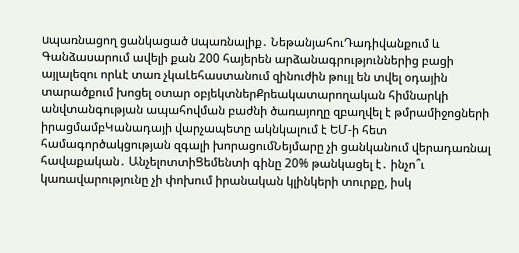uպառնացող ցանկացած uպառնալիք․ ՆեթանյահուԴադիվանքում և Գանձասարում ավելի քան 200 հայերեն արձանագրություններից բացի այլալեզու որևէ տառ չկաԼեհաստանում զինուժին թույլ են տվել օդային տարածքում խոցել օտար օբյեկտներՔրեակատարողական հիմնարկի անվտանգության ապահովման բաժնի ծառայողը զբաղվել է թմրամիջոցների իրացմամբԿանադայի վարչապետը ակնկալում է ԵՄ-ի հետ համագործակցության զգալի խորացումՆեյմարը չի ցանկանում վերադառնալ հավաքական․ ԱնչելոտտիՑեմենտի գինը 20% թանկացել է․ ինչո՞ւ կառավարությունը չի փոխում իրանական կլինկերի տուրքը, իսկ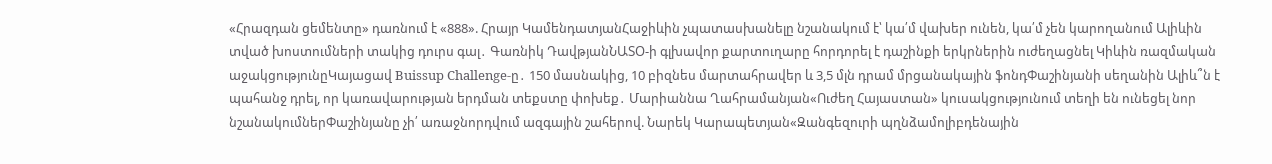«Հրազդան ցեմենտը» դառնում է «888». Հրայր ԿամենդատյանՀաջիևին չպատասխանելը նշանակում է՝ կա՛մ վախեր ունեն, կա՛մ չեն կարողանում Ալիևին տված խոստումների տակից դուրս գալ․ Գառնիկ ԴավթյանՆԱՏՕ-ի գլխավոր քարտուղարը հորդորել է դաշինքի երկրներին ուժեղացնել Կիևին ռազմական աջակցությունըԿայացավ Buissup Challenge-ը․ 150 մասնակից, 10 բիզնես մարտահրավեր և 3,5 մլն դրամ մրցանակային ֆոնդՓաշինյանի սեղանին Ալիև՞ն է պահանջ դրել, որ կառավարության երդման տեքստը փոխեք․ Մարիաննա Ղահրամանյան«Ուժեղ Հայաստան» կուսակցությունում տեղի են ունեցել նոր նշանակումներՓաշինյանը չի՛ առաջնորդվում ազգային շահերով. Նարեկ Կարապետյան«Զանգեզուրի պղնձամոլիբդենային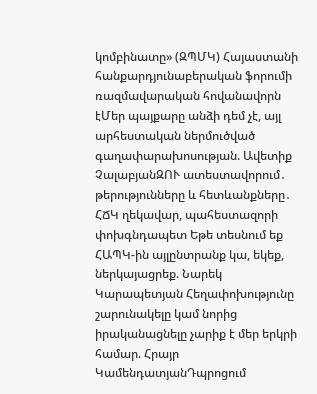կոմբինատը» (ԶՊՄԿ) Հայաստանի հանքարդյունաբերական ֆորումի ռազմավարական հովանավորն էՄեր պայքարը անձի դեմ չէ, այլ արհեստական ներմուծված գաղափարախոսության. Ավետիք ՉալաբյանԶՈՒ ատեստավորում․ թերությունները և հետևանքները․ ՀՃԿ ղեկավար, պահեստազորի փոխգնդապետ Եթե տեսնում եք ՀԱՊԿ-ին այլընտրանք կա, եկեք, ներկայացրեք. Նարեկ Կարապետյան Հեղափոխությունը շարունակելը կամ նորից իրականացնելը չարիք է մեր երկրի համար. Հրայր ԿամենդատյանԴպրոցում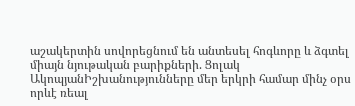աշակերտին սովորեցնում են անտեսել հոգևորը և ձգտել միայն նյութական բարիքների. Ցոլակ ԱկոպյանԻշխանությունները մեր երկրի համար մինչ օրս որևէ ռեալ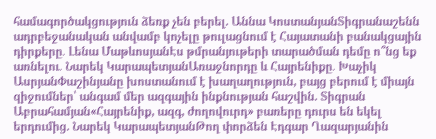համագործակցություն ձեռք չեն բերել. Աննա ԿոստանյանՏիգրանաշենն ադրբեջանական անվամբ կոչելը թուլացնում է Հայատանի բանակցային դիրքերը․ Լենա ՄաթևոսյանԷս թմրանյութերի տարածման դեմը ո՞նց եք առնելու․ Նարեկ ԿարապետյանԱռաջնորդը և Հայրենիքը․ Խաչիկ ԱսրյանՓաշինյանը խոստանում է խաղաղություն, բայց բերում է միայն զիջումներ՝ անգամ մեր ազգային ինքնության հաշվին. Տիգրան Աբրահամյան«Հայրենիք, ազգ, ժողովուրդ» բառերը դուրս են եկել երդումից. Նարեկ ԿարապետյանԹող փորձեն Էդգար Ղազարյանին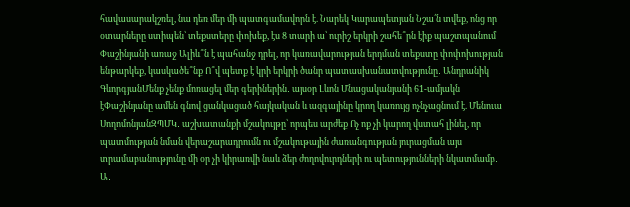հավասարակշռել, նա դեռ մեր մի պատգամավորն է. Նարեկ Կարապետյան Նշա՛ն տվեք, ոնց որ օտարները ստիպեն՝ տեքստերը փոխեք, էս 8 տարի ա՝ ուրիշ երկրի շահե՞րն էիք պաշտպանում Փաշինյանի առաջ Ալիև՞ն է պահանջ դրել, որ կառավարության երդման տեքստը փոփոխության ենթարկեք, կասկածե՞նք Ո՞վ պետք է կրի երկրի ծանր պատասխանատվությունը․ Անդրանիկ ԳևորգյանՄենք չենք մոռացել մեր գերիներին․ այսօր Լևոն Մնացականյանի 61-ամյակն էՓաշինյանը ամեն գնով ցանկացած հայկական և ազգայինը կրող կառույց ոչնչացնում է. Մենուա ՍողոմոնյանԶՊՄԿ․ աշխատանքի մշակույթը՝ որպես արժեք Ոչ ոք չի կարող վստահ լինել, որ պատմության նման վերաշարադրումն ու մշակութային ժառանգության յուրացման այս տրամաբանությունը մի օր չի կիրառվի նաև ձեր ժողովուրդների ու պետությունների նկատմամբ․ Ա․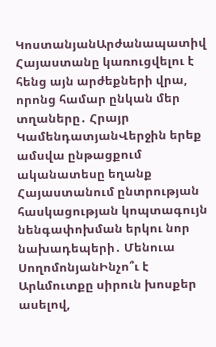ԿոստանյանԱրժանապատիվ Հայաստանը կառուցվելու է հենց այն արժեքների վրա, որոնց համար ընկան մեր տղաները․ Հրայր ԿամենդատյանՎերջին երեք ամսվա ընթացքում ականատեսը եղանք Հայաստանում ընտրության հասկացության կոպտագույն նենգափոխման երկու նոր նախադեպերի․ Մենուա ՍողոմոնյանԻնչո՞ւ է Արևմուտքը սիրուն խոսքեր ասելով,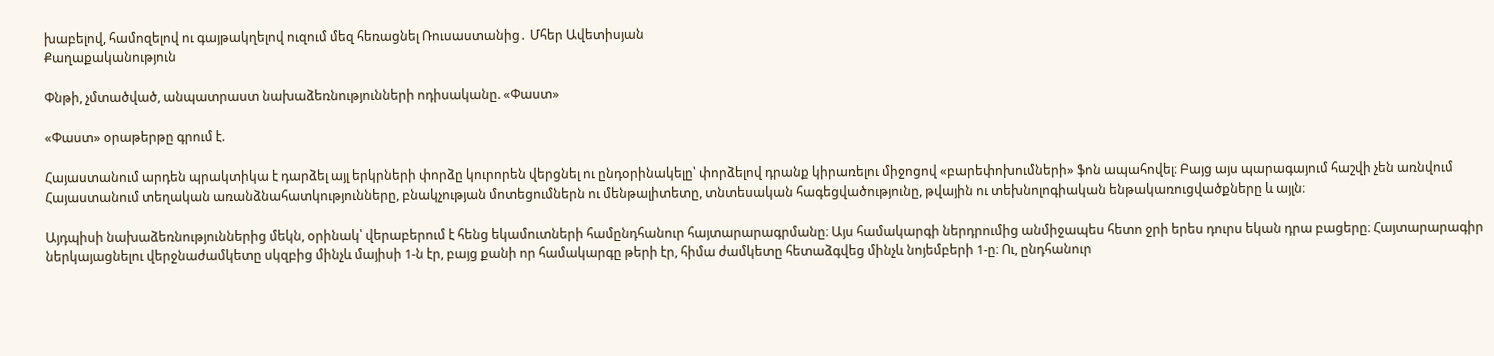խաբելով, համոզելով ու գայթակղելով ուզում մեզ հեռացնել Ռուսաստանից․ Մհեր Ավետիսյան
Քաղաքականություն

Փնթի, չմտածված, անպատրաստ նախաձեռնությունների ոդիսականը. «Փաստ»

«Փաստ» օրաթերթը գրում է.

Հայաստանում արդեն պրակտիկա է դարձել այլ երկրների փորձը կուրորեն վերցնել ու ընդօրինակելը՝ փորձելով դրանք կիրառելու միջոցով «բարեփոխումների» ֆոն ապահովել։ Բայց այս պարագայում հաշվի չեն առնվում Հայաստանում տեղական առանձնահատկությունները, բնակչության մոտեցումներն ու մենթալիտետը, տնտեսական հագեցվածությունը, թվային ու տեխնոլոգիական ենթակառուցվածքները և այլն։

Այդպիսի նախաձեռնություններից մեկն, օրինակ՝ վերաբերում է հենց եկամուտների համընդհանուր հայտարարագրմանը։ Այս համակարգի ներդրումից անմիջապես հետո ջրի երես դուրս եկան դրա բացերը։ Հայտարարագիր ներկայացնելու վերջնաժամկետը սկզբից մինչև մայիսի 1-ն էր, բայց քանի որ համակարգը թերի էր, հիմա ժամկետը հետաձգվեց մինչև նոյեմբերի 1-ը։ Ու, ընդհանուր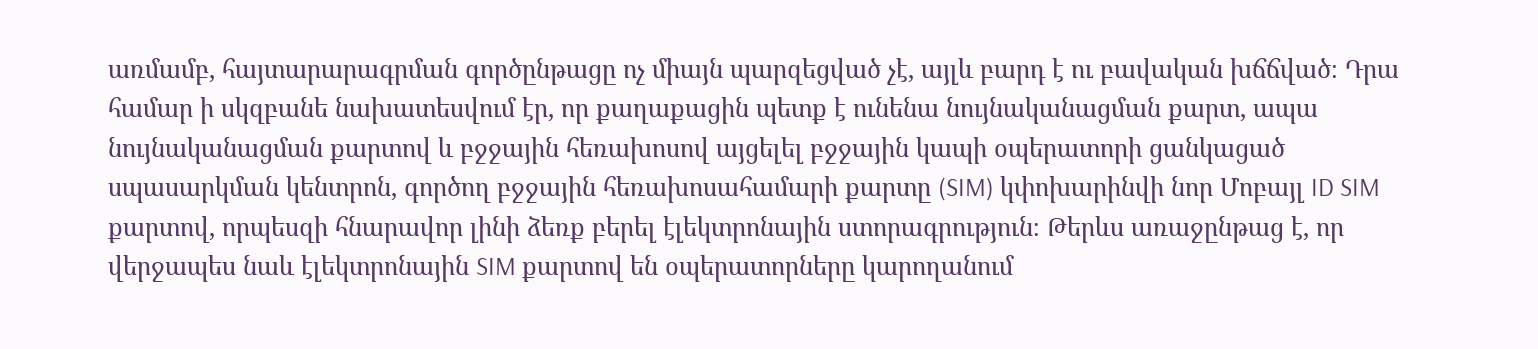առմամբ, հայտարարագրման գործընթացը ոչ միայն պարզեցված չէ, այլև բարդ է ու բավական խճճված։ Դրա համար ի սկզբանե նախատեսվում էր, որ քաղաքացին պետք է ունենա նույնականացման քարտ, ապա նույնականացման քարտով և բջջային հեռախոսով այցելել բջջային կապի օպերատորի ցանկացած սպասարկման կենտրոն, գործող բջջային հեռախոսահամարի քարտը (SIM) կփոխարինվի նոր Մոբայլ ID SIM քարտով, որպեսզի հնարավոր լինի ձեռք բերել էլեկտրոնային ստորագրություն։ Թերևս առաջընթաց է, որ վերջապես նաև էլեկտրոնային SIM քարտով են օպերատորները կարողանում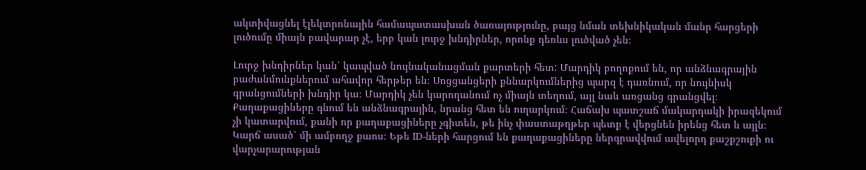ակտիվացնել էլեկտրոնային համապատասխան ծառայությունը, բայց նման տեխնիկական մանր հարցերի լուծումը միայն բավարար չէ, երբ կան լուրջ խնդիրներ, որոնք դեռևս լուծված չեն։

Լուրջ խնդիրներ կան՝ կապված նույնականացման քարտերի հետ: Մարդիկ բողոքում են, որ անձնագրային բաժանմունքներում ահավոր հերթեր են։ Սոցցանցերի քննարկումներից պարզ է դառնում, որ նույնիսկ գրանցումների խնդիր կա։ Մարդիկ չեն կարողանում ոչ միայն տեղում, այլ նաև առցանց գրանցվել։ Քաղաքացիները գնում են անձնագրային, նրանց հետ են ուղարկում։ Հաճախ պատշաճ մակարդակի իրազեկում չի կատարվում, քանի որ քաղաքացիները չգիտեն, թե ինչ փաստաթղթեր պետք է վերցնեն իրենց հետ և այլն։ Կարճ ասած՝ մի ամբողջ քաոս։ Եթե ID-ների հարցում են քաղաքացիները ներգրավվում ավելորդ քաշքշուքի ու վարչարարության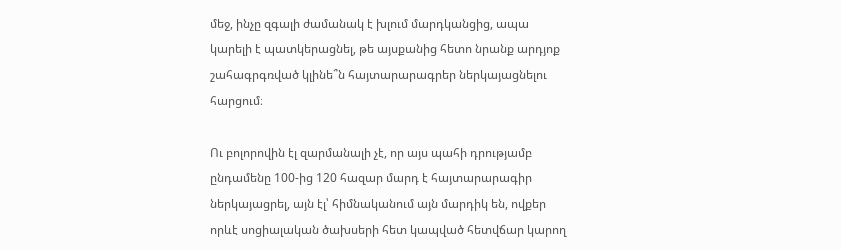մեջ, ինչը զգալի ժամանակ է խլում մարդկանցից, ապա կարելի է պատկերացնել, թե այսքանից հետո նրանք արդյոք շահագրգռված կլինե՞ն հայտարարագրեր ներկայացնելու հարցում։

Ու բոլորովին էլ զարմանալի չէ, որ այս պահի դրությամբ ընդամենը 100-ից 120 հազար մարդ է հայտարարագիր ներկայացրել, այն էլ՝ հիմնականում այն մարդիկ են, ովքեր որևէ սոցիալական ծախսերի հետ կապված հետվճար կարող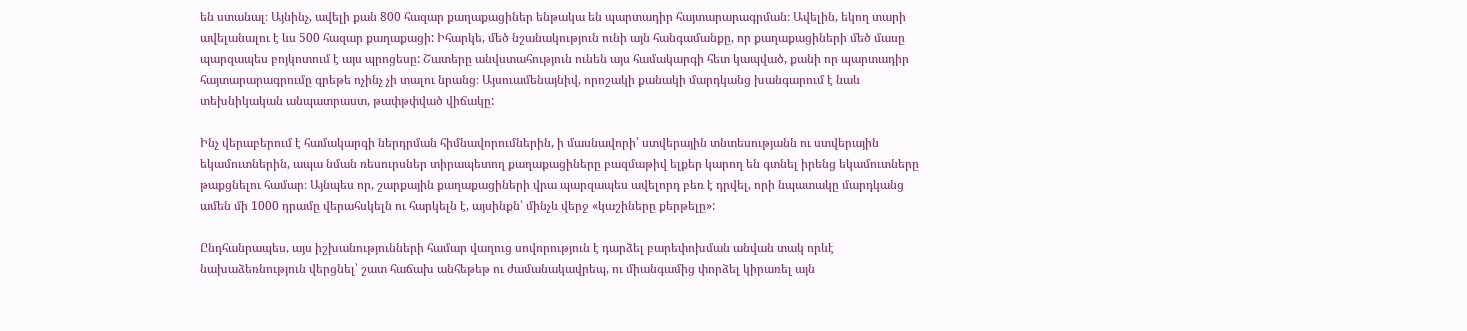են ստանալ։ Այնինչ, ավելի քան 800 հազար քաղաքացիներ ենթակա են պարտադիր հայտարարագրման։ Ավելին, եկող տարի ավելանալու է ևս 500 հազար քաղաքացի: Իհարկե, մեծ նշանակություն ունի այն հանգամանքը, որ քաղաքացիների մեծ մասը պարզապես բոյկոտում է այս պրոցեսը: Շատերը անվստահություն ունեն այս համակարգի հետ կապված, քանի որ պարտադիր հայտարարագրումը գրեթե ոչինչ չի տալու նրանց։ Այսուամենայնիվ, որոշակի քանակի մարդկանց խանգարում է նաև տեխնիկական անպատրաստ, թափթփված վիճակը:

Ինչ վերաբերում է համակարգի ներդրման հիմնավորումներին, ի մասնավորի՝ ստվերային տնտեսությանն ու ստվերային եկամուտներին, ապա նման ռեսուրսներ տիրապետող քաղաքացիները բազմաթիվ ելքեր կարող են գտնել իրենց եկամուտները թաքցնելու համար։ Այնպես որ, շարքային քաղաքացիների վրա պարզապես ավելորդ բեռ է դրվել, որի նպատակը մարդկանց ամեն մի 1000 դրամը վերահսկելն ու հարկելն է, այսինքն՝ մինչև վերջ «կաշիները քերթելը»:

Ընդհանրապես, այս իշխանությունների համար վաղուց սովորություն է դարձել բարեփոխման անվան տակ որևէ նախաձեռնություն վերցնել՝ շատ հաճախ անհեթեթ ու ժամանակավրեպ, ու միանգամից փորձել կիրառել այն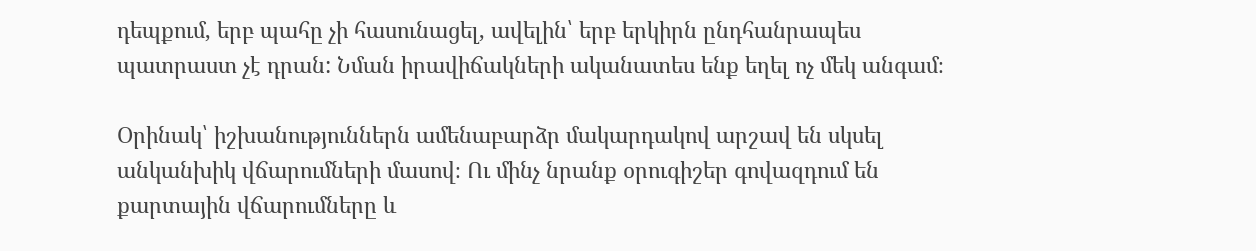դեպքում, երբ պահը չի հասունացել, ավելին՝ երբ երկիրն ընդհանրապես պատրաստ չէ դրան: Նման իրավիճակների ականատես ենք եղել ոչ մեկ անգամ։

Օրինակ՝ իշխանություններն ամենաբարձր մակարդակով արշավ են սկսել անկանխիկ վճարումների մասով։ Ու մինչ նրանք օրուգիշեր գովազդում են քարտային վճարումները և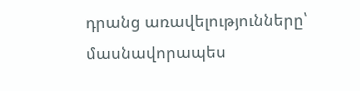դրանց առավելությունները՝ մասնավորապես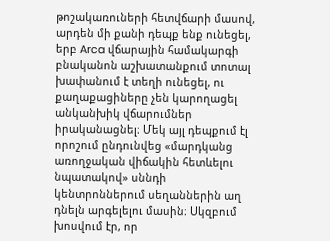թոշակառուների հետվճարի մասով, արդեն մի քանի դեպք ենք ունեցել, երբ Arca վճարային համակարգի բնականոն աշխատանքում տոտալ խափանում է տեղի ունեցել, ու քաղաքացիները չեն կարողացել անկանխիկ վճարումներ իրականացնել։ Մեկ այլ դեպքում էլ որոշում ընդունվեց «մարդկանց առողջական վիճակին հետևելու նպատակով» սննդի կենտրոններում սեղաններին աղ դնելն արգելելու մասին։ Սկզբում խոսվում էր, որ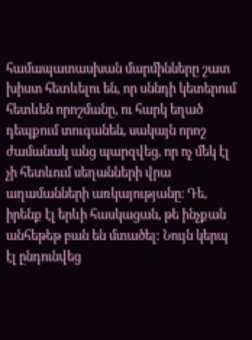համապատասխան մարմինները շատ խիստ հետևելու են, որ սննդի կետերում հետևեն որոշմանը, ու հարկ եղած դեպքում տուգանեն, սակայն որոշ ժամանակ անց պարզվեց, որ ոչ մեկ էլ չի հետևում սեղանների վրա աղամանների առկայությանը։ Դե, իրենք էլ երևի հասկացան, թե ինչքան անհեթեթ բան են մտածել: Նույն կերպ էլ ընդունվեց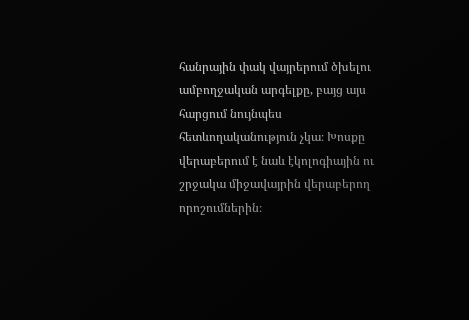հանրային փակ վայրերում ծխելու ամբողջական արգելքը, բայց այս հարցում նույնպես հետևողականություն չկա։ Խոսքը վերաբերում է նաև էկոլոգիային ու շրջակա միջավայրին վերաբերող որոշումներին։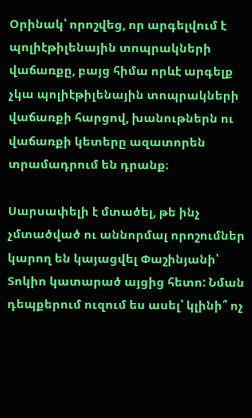Օրինակ՝ որոշվեց, որ արգելվում է պոլիէթիլենային տոպրակների վաճառքը, բայց հիմա որևէ արգելք չկա պոլիէթիլենային տոպրակների վաճառքի հարցով, խանութներն ու վաճառքի կետերը ազատորեն տրամադրում են դրանք։

Սարսափելի է մտածել, թե ինչ չմտածված ու աննորմալ որոշումներ կարող են կայացվել Փաշինյանի՝ Տոկիո կատարած այցից հետո: Նման դեպքերում ուզում ես ասել՝ կլինի՞ ոչ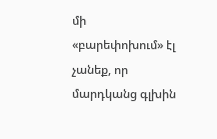մի «բարեփոխում» էլ չանեք, որ մարդկանց գլխին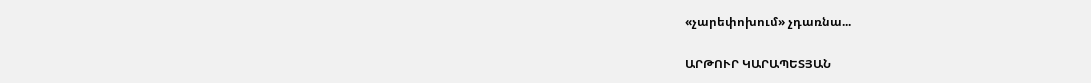«չարեփոխում» չդառնա...

ԱՐԹՈՒՐ ԿԱՐԱՊԵՏՅԱՆ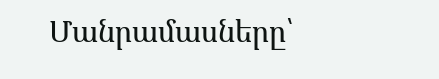Մանրամասները՝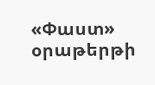«Փաստ» օրաթերթի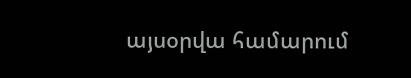այսօրվա համարում